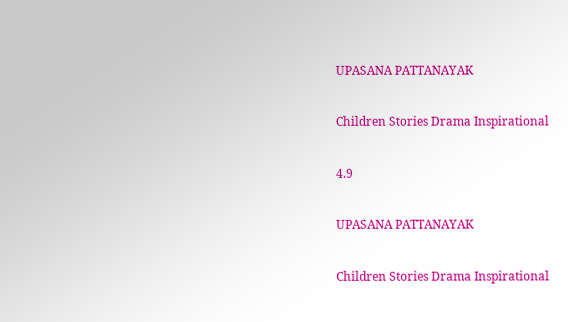UPASANA PATTANAYAK

Children Stories Drama Inspirational

4.9

UPASANA PATTANAYAK

Children Stories Drama Inspirational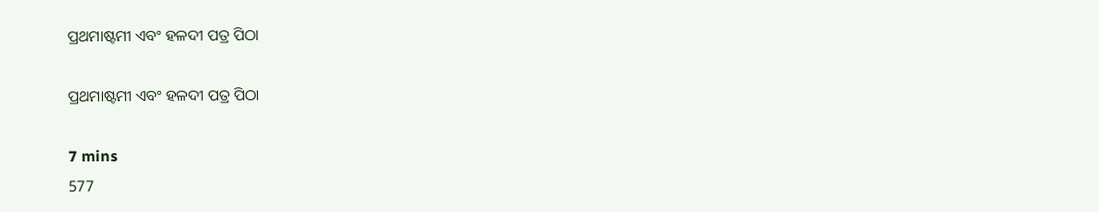ପ୍ରଥମାଷ୍ଟମୀ ଏବଂ ହଳଦୀ ପତ୍ର ପିଠା

ପ୍ରଥମାଷ୍ଟମୀ ଏବଂ ହଳଦୀ ପତ୍ର ପିଠା

7 mins
577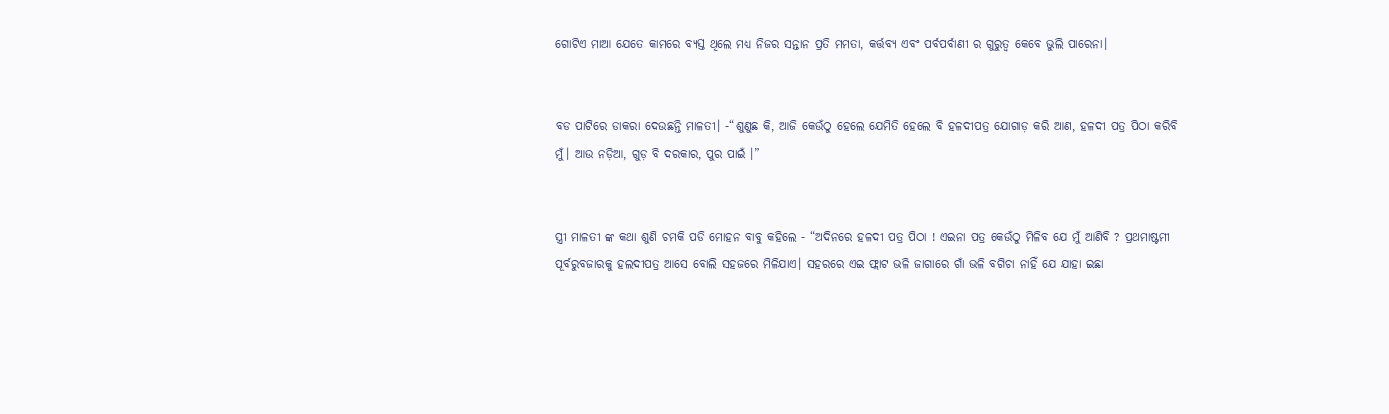ଗୋଟିଏ ମାଆ ଯେତେ କାମରେ ବ୍ୟସ୍ତ ଥିଲେ ମଧ୍ୟ ନିଜର ସନ୍ତାନ ପ୍ରତି ମମତା, କର୍ତ୍ତବ୍ୟ ଏବଂ ପର୍ବପର୍ବାଣୀ ର ଗୁରୁତ୍ଵ କେବେ ଭୁଲି ପାରେନା।


ବଡ ପାଟିରେ ଡାକରା ଦେଉଛନ୍ତି ମାଳତୀ। -“ଶୁଣୁଛ କି, ଆଜି କେଉଁଠୁ ହେଲେ ଯେମିତି ହେଲେ ବି ହଳଦୀପତ୍ର ଯୋଗାଡ଼ କରି ଆଣ, ହଳଦୀ ପତ୍ର ପିଠା କରିବି ମୁଁ। ଆଉ ନଡ଼ିଆ, ଗୁଡ଼ ବି ଦରକାର, ପୁର ପାଇଁ ।”


ସ୍ତ୍ରୀ ମାଳତୀ ଙ୍କ କଥା ଶୁଣି ଚମକି ପଡି ମୋହନ ବାବୁ କହିଲେ - “ଅଦିନରେ ହଳଦୀ ପତ୍ର ପିଠା ! ଏଇନା ପତ୍ର କେଉଁଠୁ ମିଳିବ ଯେ ମୁଁ ଆଣିବି ? ପ୍ରଥମାଷ୍ଟମୀ ପୂର୍ବରୁବଜାରକୁ ହଲଦୀପତ୍ର ଆସେ ବୋଲି ସହଜରେ ମିଳିଯାଏ। ସହରରେ ଏଇ ଫ୍ଲାଟ ଭଳି ଜାଗାରେ ଗାଁ ଭଳି ବଗିଚା ନାହିଁ ଯେ ଯାହା ଇଛା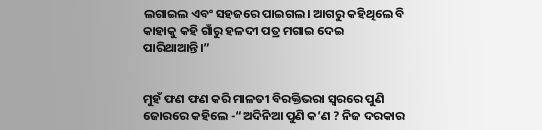ଲଗାଇଲ ଏବଂ ସହଜରେ ପାଇଗଲ। ଆଗରୁ କହିଥିଲେ ବି କାହାକୁ କହି ଗାଁରୁ ହଳଦୀ ପତ୍ର ମଗାଇ ଦେଇ ପାରିଥାଆନ୍ତି।”


ମୁହଁ ଫଣ ଫଣ କରି ମାଳତୀ ବିରକ୍ତିଭରା ସ୍ୱରରେ ପୁଣି ଜୋରରେ କହିଲେ -“ଅଦିନିଆ ପୁଣି କ’ଣ ? ନିଜ ଦରକାର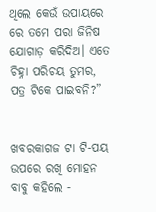ଥିଲେ କେଉଁ ଉପାୟରେ ରେ ତମେ ପରା ଜିନିଷ ଯୋଗାଡ଼ କରିଦିଅ। ଏତେ ଚିହ୍ନା ପରିଚୟ ତୁମର, ପତ୍ର ଟିକେ ପାଇବନି?”


ଖବରକାଗଜ ଟା ଟି-ପୟ ଉପରେ ରଖି ମୋହନ ବାବୁ କହିଲେ -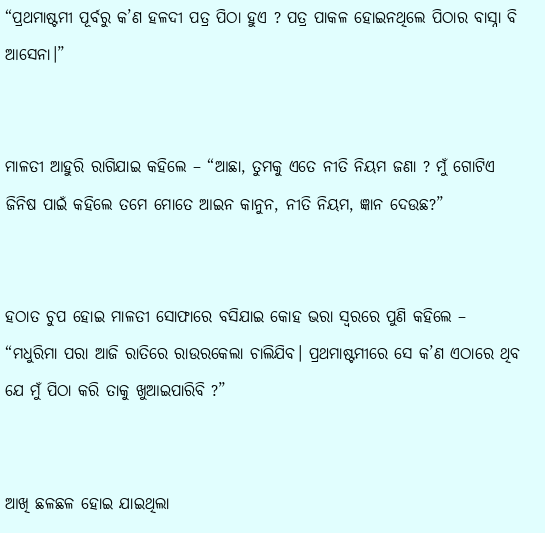“ପ୍ରଥମାଷ୍ଟମୀ ପୂର୍ବରୁ କ’ଣ ହଳଦୀ ପତ୍ର ପିଠା ହୁଏ ? ପତ୍ର ପାକଳ ହୋଇନଥିଲେ ପିଠାର ବାସ୍ନା ବି ଆସେନା।”


ମାଳତୀ ଆହୁରି ରାଗିଯାଇ କହିଲେ – “ଆଛା, ତୁମକୁ ଏତେ ନୀତି ନିୟମ ଜଣା ? ମୁଁ ଗୋଟିଏ ଜିନିଷ ପାଇଁ କହିଲେ ତମେ ମୋତେ ଆଇନ କାନୁନ, ନୀତି ନିୟମ, ଜ୍ଞାନ ଦେଉଛ?”


ହଠାତ ଚୁପ ହୋଇ ମାଳତୀ ସୋଫାରେ ବସିଯାଇ କୋହ ଭରା ସ୍ୱରରେ ପୁଣି କହିଲେ – “ମଧୁରିମା ପରା ଆଜି ରାତିରେ ରାଉରକେଲା ଚାଲିଯିବ। ପ୍ରଥମାଷ୍ଟମୀରେ ସେ କ’ଣ ଏଠାରେ ଥିବ ଯେ ମୁଁ ପିଠା କରି ତାକୁ ଖୁଆଇପାରିବି ?”


ଆଖି ଛଳଛଳ ହୋଇ ଯାଇଥିଲା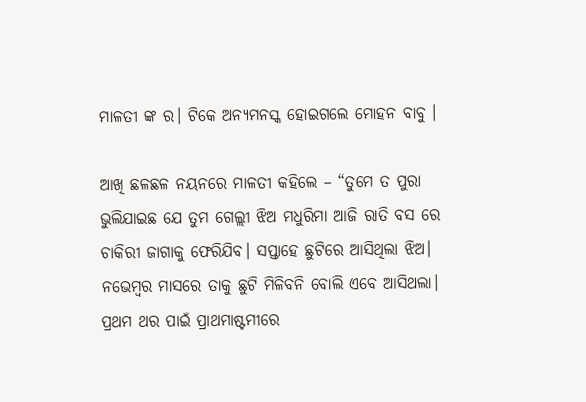ମାଳତୀ ଙ୍କ ର। ଟିକେ ଅନ୍ୟମନସ୍କ ହୋଇଗଲେ ମୋହନ ବାବୁ ।

ଆଖି ଛଳଛଳ ନୟନରେ ମାଳତୀ କହିଲେ – “ତୁମେ ତ ପୁରା ଭୁଲିଯାଇଛ ଯେ ତୁମ ଗେଲ୍ଲୀ ଝିଅ ମଧୁରିମା ଆଜି ରାତି ବସ ରେ ଚାକିରୀ ଜାଗାକୁ ଫେରିଯିବ। ସପ୍ତାହେ ଛୁଟିରେ ଆସିଥିଲା ଝିଅ। ନଭେମ୍ବର ମାସରେ ତାକୁ ଛୁଟି ମିଳିବନି ବୋଲି ଏବେ ଆସିଥଲା। ପ୍ରଥମ ଥର ପାଇଁ ପ୍ରାଥମାଷ୍ଟମୀରେ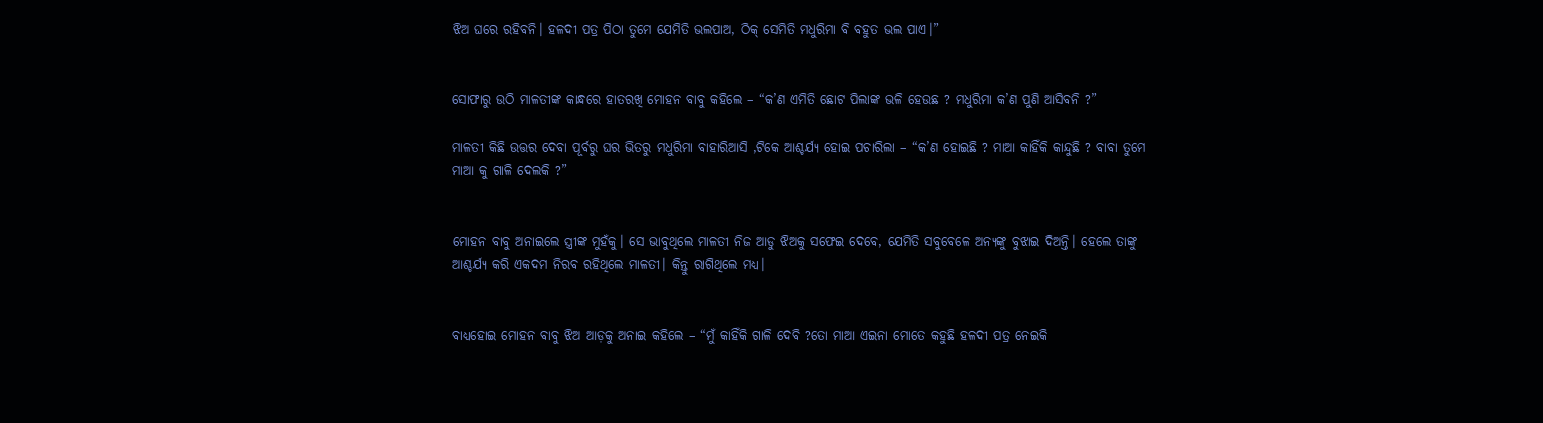ଝିଅ ଘରେ ରହିବନି। ହଳଦୀ ପତ୍ର ପିଠା ତୁମେ ଯେମିତି ଭଲପାଅ, ଠିକ୍ ସେମିତି ମଧୁରିମା ବି ବହୁତ ଭଲ ପାଏ।”


ସୋଫାରୁ ଉଠି ମାଳତୀଙ୍କ କାନ୍ଧରେ ହାତରଖି ମୋହନ ବାବୁ କହିଲେ – “କ’ଣ ଏମିତି ଛୋଟ ପିଲାଙ୍କ ଭଳି ହେଉଛ ? ମଧୁରିମା କ’ଣ ପୁଣି ଆସିବନି ?”

ମାଳତୀ କିଛି ଉତ୍ତର ଦେବା ପୂର୍ବରୁ ଘର ଭିତରୁ ମଧୁରିମା ବାହାରିଆସି ,ଟିକେ ଆଶ୍ଚର୍ଯ୍ୟ ହୋଇ ପଚାରିଲା – “କ’ଣ ହୋଇଛି ? ମାଆ କାହିଁକି କାନ୍ଦୁଛି ? ବାବା ତୁମେ ମାଆ କୁ ଗାଳି ଦେଲକି ?”


ମୋହନ ବାବୁ ଅନାଇଲେ ସ୍ତ୍ରୀଙ୍କ ମୁହଁକୁ। ସେ ଭାବୁଥିଲେ ମାଳତୀ ନିଜ ଆଡୁ ଝିଅକୁ ସଫେଇ ଦେବେ, ଯେମିତି ସବୁବେଳେ ଅନ୍ୟଙ୍କୁ ବୁଝାଇ ଦିଅନ୍ତି। ହେଲେ ତାଙ୍କୁ ଆଶ୍ଚର୍ଯ୍ୟ କରି ଏକଦମ ନିରବ ରହିଥିଲେ ମାଳତୀ। କିନ୍ତୁ ରାଗିଥିଲେ ମଧ୍ୟ।


ବାଧ୍ୟହୋଇ ମୋହନ ବାବୁ ଝିଅ ଆଡ଼କୁ ଅନାଇ କହିଲେ – “ମୁଁ କାହିଁକି ଗାଳି ଦେବି ?ତୋ ମାଆ ଏଇନା ମୋତେ କହୁଛି ହଳଦୀ ପତ୍ର ନେଇକି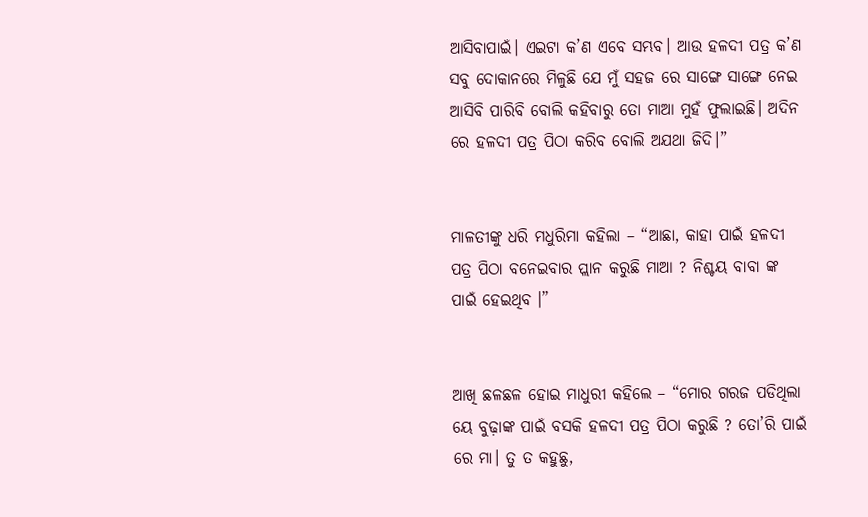ଆସିବାପାଇଁ। ଏଇଟା କ’ଣ ଏବେ ସମ୍ଭବ। ଆଉ ହଳଦୀ ପତ୍ର କ’ଣ ସବୁ ଦୋକାନରେ ମିଳୁଛି ଯେ ମୁଁ ସହଜ ରେ ସାଙ୍ଗେ ସାଙ୍ଗେ ନେଇ ଆସିବି ପାରିବି ବୋଲି କହିବାରୁ ତୋ ମାଆ ମୁହଁ ଫୁଲାଇଛି। ଅଦିନ ରେ ହଳଦୀ ପତ୍ର ପିଠା କରିବ ବୋଲି ଅଯଥା ଜିଦି।”


ମାଳତୀଙ୍କୁ ଧରି ମଧୁରିମା କହିଲା – “ଆଛା, କାହା ପାଇଁ ହଳଦୀ ପତ୍ର ପିଠା ବନେଇବାର ପ୍ଲାନ କରୁଛି ମାଆ ? ନିଶ୍ଚୟ ବାବା ଙ୍କ ପାଇଁ ହେଇଥିବ ।”


ଆଖି ଛଳଛଳ ହୋଇ ମାଧୁରୀ କହିଲେ – “ମୋର ଗରଜ ପଡିଥିଲା ୟେ ବୁଢ଼ାଙ୍କ ପାଇଁ ବସକି ହଳଦୀ ପତ୍ର ପିଠା କରୁଛି ? ତୋ’ରି ପାଇଁ ରେ ମା। ତୁ ତ କହୁଛୁ,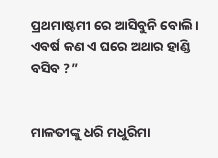ପ୍ରଥମାଷ୍ଟମୀ ରେ ଆସିବୁନି ବୋଲି। ଏବର୍ଷ କଣ ଏ ଘରେ ଅଥାର ହାଣ୍ଡି ବସିବ ?”


ମାଳତୀଙ୍କୁ ଧରି ମଧୁରିମା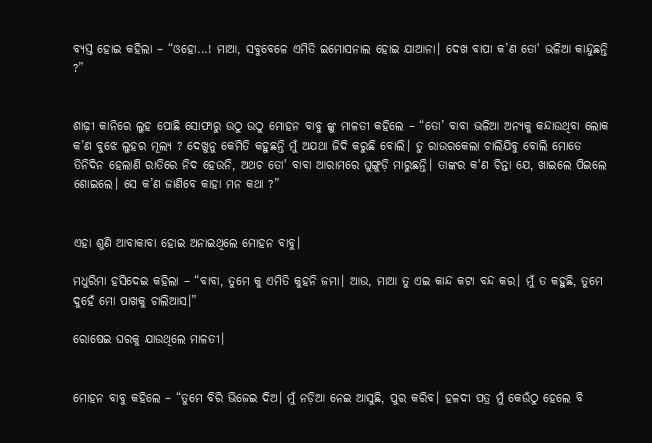ବ୍ୟସ୍ତ ହୋଇ କହିଲା – “ଓହୋ...! ମାଆ, ସବୁବେଳେ ଏମିତି ଇମୋସନାଲ ହୋଇ ଯାଆନା। ଦେଖ ବାପା କ’ଣ ତୋ' ଭଳିଆ କାନ୍ଦୁଛନ୍ତି ?”


ଶାଢ଼ୀ କାନିରେ ଲୁହ ପୋଛି ସୋଫାରୁ ଉଠୁ ଉଠୁ ମୋହନ ବାବୁ ଙ୍କୁ ମାଳତୀ କହିଲେ – “ତୋ’ ବାବା ଭଳିଆ ଅନ୍ୟକୁ କନ୍ଦାଉଥିବା ଲୋକ କ’ଣ ବୁଝେ ଲୁହର ମୂଲ୍ୟ ? ଦେଖୁନୁ କେମିତି କହୁଛନ୍ତି ମୁଁ ଅଯଥା ଜିଦି କରୁଛି ବୋଲି। ତୁ ରାଉରକେଲା ଚାଲିଯିବୁ ବୋଲି ମୋତେ ତିନିଦିନ ହେଲାଣି ରାତିରେ ନିଦ ହେଉନି, ଅଥଚ ତୋ' ବାବା ଆରାମରେ ଘୁଙ୍ଗୁଡ଼ି ମାରୁଛନ୍ତି। ତାଙ୍କର କ'ଣ ଚିନ୍ତା ଯେ, ଖାଇଲେ ପିଇଲେ ଶୋଇଲେ। ସେ କ’ଣ ଜାଣିବେ କାହା ମନ କଥା ?”


ଏହା ଶୁଣି ଆବାକାବା ହୋଇ ଅନାଇଥିଲେ ମୋହନ ବାବୁ।

ମଧୁରିମା ହସିଦେଇ କହିଲା – “ବାବା, ତୁମେ କୁ ଏମିତି କୁହନି ଜମା। ଆଉ, ମାଆ ତୁ ଏଇ କାନ୍ଦ କଟା ବନ୍ଦ କର। ମୁଁ ତ କହୁଛି, ତୁମେ ଦୁହେଁ ମୋ ପାଖକୁ ଚାଲିଆସ।”

ରୋଷେଇ ଘରକୁ ଯାଉଥିଲେ ମାଳତୀ।


ମୋହନ ବାବୁ କହିଲେ – “ତୁମେ ବିରି ଭିଜେଇ ଦିଅ। ମୁଁ ନଡ଼ିଆ ନେଇ ଆସୁଛି, ପୁର କରିବ। ହଳଦୀ ପତ୍ର ମୁଁ କେଉଁଠୁ ହେଲେ ବି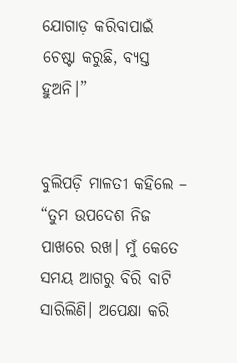ଯୋଗାଡ଼ କରିବାପାଇଁ ଚେଷ୍ଟା କରୁଛି, ବ୍ୟସ୍ତ ହୁଅନି।”


ବୁଲିପଡ଼ି ମାଳତୀ କହିଲେ – “ତୁମ ଉପଦେଶ ନିଜ ପାଖରେ ରଖ। ମୁଁ କେତେ ସମୟ ଆଗରୁ ବିରି ବାଟି ସାରିଲିଣି। ଅପେକ୍ଷା କରି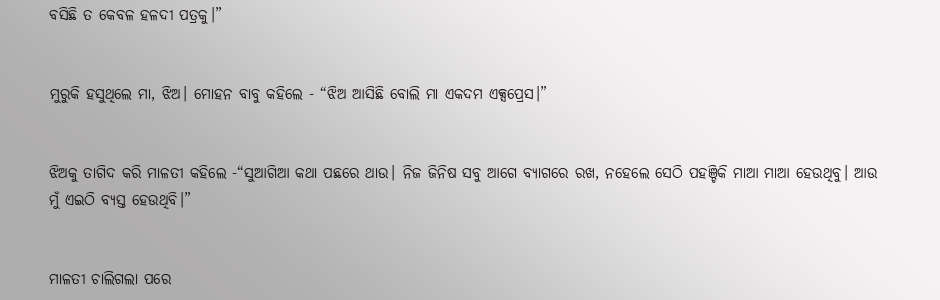ବସିଛି ତ କେବଳ ହଳଦୀ ପତ୍ରକୁ।”


ମୁରୁକି ହସୁଥିଲେ ମା, ଝିଅ। ମୋହନ ବାବୁ କହିଲେ - “ଝିଅ ଆସିଛି ବୋଲି ମା ଏକଦମ ଏକ୍ସପ୍ରେସ।”


ଝିଅକୁ ତାଗିଦ କରି ମାଳତୀ କହିଲେ -“ସୁଆଗିଆ କଥା ପଛରେ ଥାଉ। ନିଜ ଜିନିଷ ସବୁ ଆଗେ ବ୍ୟାଗରେ ରଖ, ନହେଲେ ସେଠି ପହଞ୍ଚିକି ମାଆ ମାଆ ହେଉଥିବୁ। ଆଉ ମୁଁ ଏଇଠି ବ୍ୟସ୍ତ ହେଉଥିବି।”


ମାଳତୀ ଚାଲିଗଲା ପରେ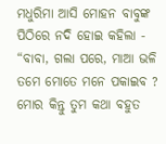ମଧୁରିମା ଆସି ମୋହନ ବାବୁଙ୍କ ପିଠିରେ ନଦି ହୋଇ କହିଲା - “ବାବା, ଗଲା ପରେ, ମାଆ ଭଳି ତମେ ମୋତେ ମନେ ପକାଇବ ? ମୋର କିନ୍ତୁ ତୁମ କଥା ବହୁତ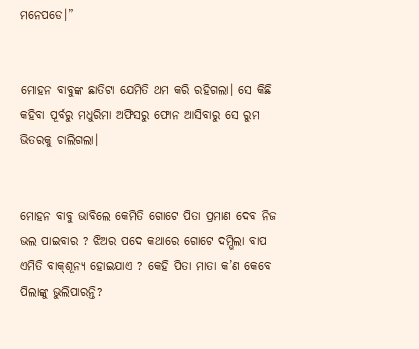ମନେପଡେ।”


ମୋହନ ବାବୁଙ୍କ ଛାତିଟା ଯେମିତି ଥମ କରି ରହିଗଲା। ସେ କିଛି କହିବା ପୂର୍ବରୁ ମଧୁରିମା ଅଫିସରୁ ଫୋନ ଆସିବାରୁ ସେ ରୁମ ଭିତରକୁ ଚାଲିଗଲା।


ମୋହନ ବାବୁ ଭାବିଲେ କେମିତି ଗୋଟେ ପିତା ପ୍ରମାଣ ଦେବ ନିଜ ଭଲ ପାଇବାର ? ଝିଅର ପଦେ କଥାରେ ଗୋଟେ ଦମ୍ଭିଲା ବାପ ଏମିତି ବାକ୍‌ଶୂନ୍ୟ ହୋଇଯାଏ ? କେହି ପିତା ମାତା କ’ଣ କେବେ ପିଲାଙ୍କୁ ଭୁଲିପାରନ୍ତି?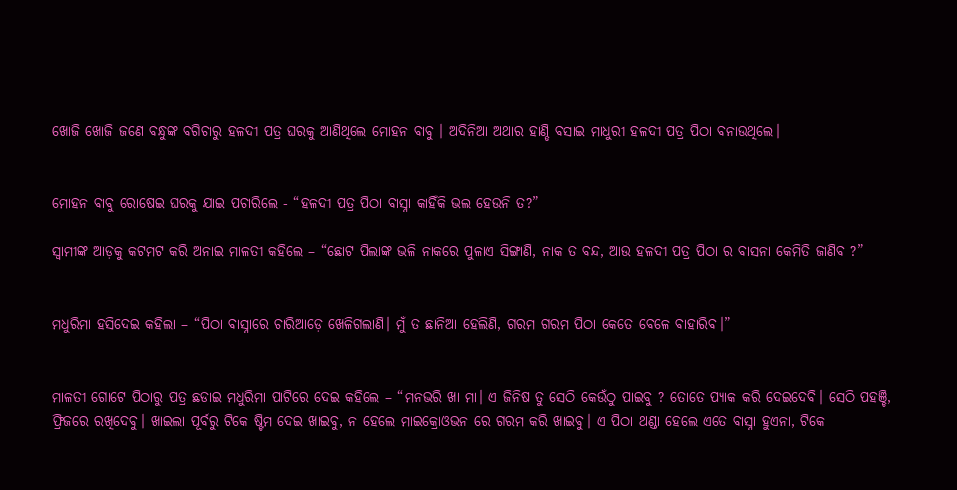ଖୋଜି ଖୋଜି ଜଣେ ବନ୍ଧୁଙ୍କ ବଗିଚାରୁ ହଳଦୀ ପତ୍ର ଘରକୁ ଆଣିଥିଲେ ମୋହନ ବାବୁ । ଅଦିନିଆ ଅଥାର ହାଣ୍ଡି ବସାଇ ମାଧୁରୀ ହଳଦୀ ପତ୍ର ପିଠା ବନାଉଥିଲେ।


ମୋହନ ବାବୁ ରୋଷେଇ ଘରକୁ ଯାଇ ପଚାରିଲେ - “ହଳଦୀ ପତ୍ର ପିଠା ବାସ୍ନା କାହିଁକି ଭଲ ହେଉନି ତ?”

ସ୍ବାମୀଙ୍କ ଆଡ଼କୁ କଟମଟ କରି ଅନାଇ ମାଳତୀ କହିଲେ – “ଛୋଟ ପିଲାଙ୍କ ଭଳି ନାକରେ ପୁଳାଏ ସିଙ୍ଗାଣି, ନାକ ତ ବନ୍ଦ, ଆଉ ହଳଦୀ ପତ୍ର ପିଠା ର ବାସନା କେମିତି ଜାଣିବ ?”


ମଧୁରିମା ହସିଦେଇ କହିଲା – “ପିଠା ବାସ୍ନାରେ ଚାରିଆଡ଼େ ଖେଳିଗଲାଣି। ମୁଁ ତ ଛାନିଆ ହେଲିଣି, ଗରମ ଗରମ ପିଠା କେତେ ବେଳେ ବାହାରିବ।”


ମାଳତୀ ଗୋଟେ ପିଠାରୁ ପତ୍ର ଛଡାଇ ମଧୁରିମା ପାଟିରେ ଦେଇ କହିଲେ – “ମନଭରି ଖା ମା। ଏ ଜିନିଷ ତୁ ସେଠି କେଉଁଠୁ ପାଇବୁ ? ତୋତେ ପ୍ୟାକ କରି ଦେଇଦେବି। ସେଠି ପହଞ୍ଚି, ଫ୍ରିଜରେ ରଖିଦେବୁ। ଖାଇଲା ପୂର୍ବରୁ ଟିକେ ଷ୍ଟିମ ଦେଇ ଖାଇବୁ, ନ ହେଲେ ମାଇକ୍ରୋଓଭନ ରେ ଗରମ କରି ଖାଇବୁ। ଏ ପିଠା ଥଣ୍ଡା ହେଲେ ଏତେ ବାସ୍ନା ହୁଏନା, ଟିକେ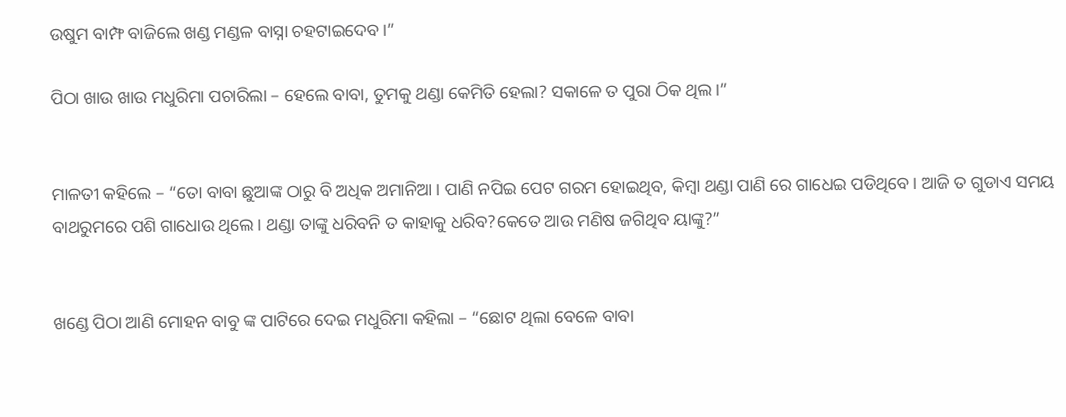ଉଷୁମ ବାମ୍ଫ ବାଜିଲେ ଖଣ୍ଡ ମଣ୍ଡଳ ବାସ୍ନା ଚହଟାଇଦେବ।”

ପିଠା ଖାଉ ଖାଉ ମଧୁରିମା ପଚାରିଲା – ହେଲେ ବାବା, ତୁମକୁ ଥଣ୍ଡା କେମିତି ହେଲା? ସକାଳେ ତ ପୁରା ଠିକ ଥିଲ।”


ମାଳତୀ କହିଲେ – “ତୋ ବାବା ଛୁଆଙ୍କ ଠାରୁ ବି ଅଧିକ ଅମାନିଆ। ପାଣି ନପିଇ ପେଟ ଗରମ ହୋଇଥିବ, କିମ୍ବା ଥଣ୍ଡା ପାଣି ରେ ଗାଧେଇ ପଡିଥିବେ। ଆଜି ତ ଗୁଡାଏ ସମୟ ବାଥରୁମରେ ପଶି ଗାଧୋଉ ଥିଲେ। ଥଣ୍ଡା ତାଙ୍କୁ ଧରିବନି ତ କାହାକୁ ଧରିବ?କେତେ ଆଉ ମଣିଷ ଜଗିଥିବ ୟାଙ୍କୁ?”


ଖଣ୍ଡେ ପିଠା ଆଣି ମୋହନ ବାବୁ ଙ୍କ ପାଟିରେ ଦେଇ ମଧୁରିମା କହିଲା – “ଛୋଟ ଥିଲା ବେଳେ ବାବା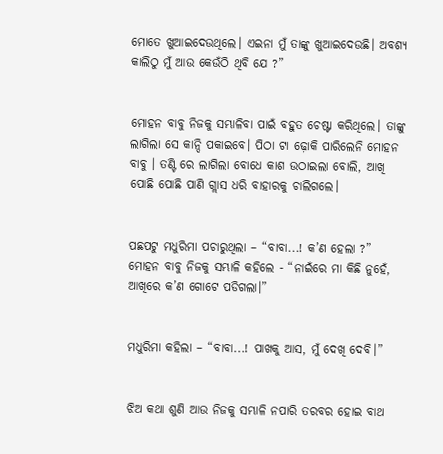ମୋତେ ଖୁଆଇଦେଉଥିଲେ। ଏଇନା ମୁଁ ତାଙ୍କୁ ଖୁଆଇଦେଉଛି। ଅବଶ୍ୟ କାଲିଠୁ ମୁଁ ଆଉ କେଉଁଠି ଥିବି ଯେ ?”


ମୋହନ ବାବୁ ନିଜକୁ ସମ୍ଭାଳିବା ପାଇଁ ବହୁତ ଚେଷ୍ଟା କରିଥିଲେ। ତାଙ୍କୁ ଲାଗିଲା ସେ କାନ୍ଦି ପକାଇବେ। ପିଠା ଟା ଢ଼ୋକି ପାରିଲେନି ମୋହନ ବାବୁ । ତଣ୍ଟି ରେ ଲାଗିଲା ବୋଧେ କାଶ ଉଠାଇଲା ବୋଲି, ଆଖି ପୋଛି ପୋଛି ପାଣି ଗ୍ଲାସ ଧରି ବାହାରକୁ ଚାଲିଗଲେ।


ପଛପଟୁ ମଧୁରିମା ପଚାରୁଥିଲା – “ବାବା...! କ’ଣ ହେଲା ?” ମୋହନ ବାବୁ ନିଜକୁ ସମ୍ଭାଳି କହିଲେ - “ନାଇଁରେ ମା କିଛି ନୁହେଁ, ଆଖିରେ କ’ଣ ଗୋଟେ ପଡିଗଲା।”


ମଧୁରିମା କହିଲା – “ବାବା...! ପାଖକୁ ଆସ, ମୁଁ ଦେଖି ଦେବି।”


ଝିଅ କଥା ଶୁଣି ଆଉ ନିଜକୁ ସମ୍ଭାଳି ନପାରି ତରବର ହୋଇ ବାଥ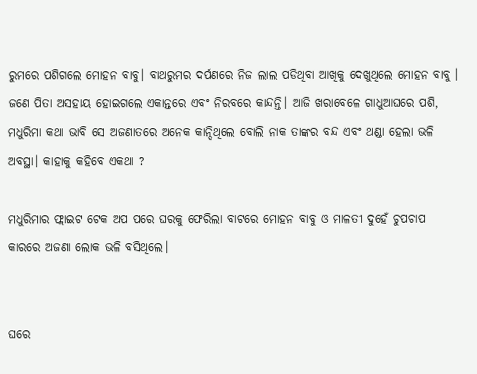ରୁମରେ ପଶିଗଲେ ମୋହନ ବାବୁ। ବାଥରୁମର ଦର୍ପଣରେ ନିଜ ଲାଲ ପଡିଥିବା ଆଖିକୁ ଦେଖୁଥିଲେ ମୋହନ ବାବୁ । ଜଣେ ପିତା ଅସହାୟ ହୋଇଗଲେ ଏକାନ୍ତରେ ଏବଂ ନିରବରେ କାନ୍ଦନ୍ତି। ଆଜି ଖରାବେଳେ ଗାଧୁଆଘରେ ପଶି, ମଧୁରିମା କଥା ଭାବି ସେ ଅଜଣାତରେ ଅନେକ କାନ୍ଦିଥିଲେ ବୋଲି ନାକ ତାଙ୍କର ବନ୍ଦ ଏବଂ ଥଣ୍ଡା ହେଲା ଭଳି ଅବସ୍ଥା। କାହାକୁ କହିବେ ଏକଥା ?

ମଧୁରିମାର ଫ୍ଲାଇଟ ଟେକ ଅପ ପରେ ଘରକୁ ଫେରିଲା ବାଟରେ ମୋହନ ବାବୁ ଓ ମାଳତୀ ଦୁହେଁ ଚୁପଚାପ କାରରେ ଅଜଣା ଲୋକ ଭଳି ବସିଥିଲେ।


ଘରେ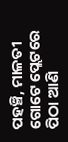ପହଞ୍ଚି, ମାଳତୀ ଗୋଟେ ପ୍ଲେଟରେ ପିଠା ଆଣି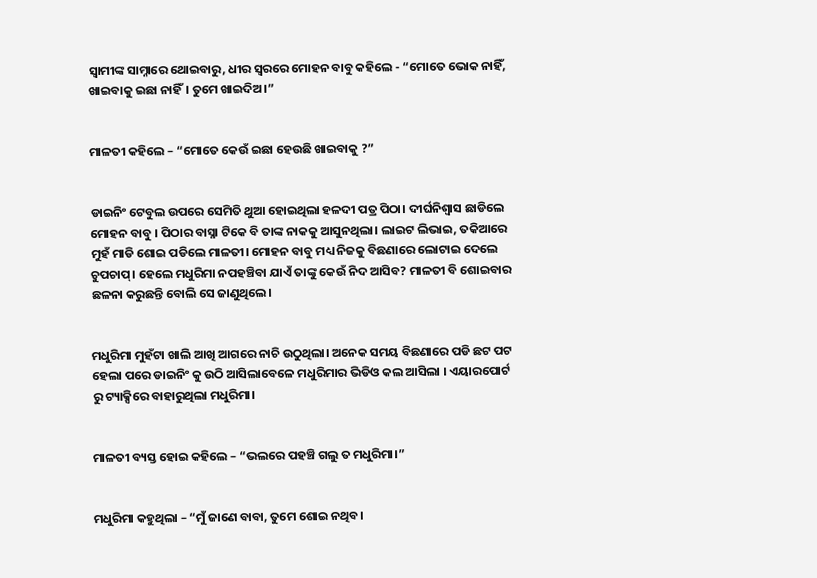ସ୍ବାମୀଙ୍କ ସାମ୍ନାରେ ଥୋଇବାରୁ, ଧୀର ସ୍ୱରରେ ମୋହନ ବାବୁ କହିଲେ - “ମୋତେ ଭୋକ ନାହିଁ, ଖାଇବାକୁ ଇଛା ନାହିଁ। ତୁମେ ଖାଇଦିଅ।”


ମାଳତୀ କହିଲେ – “ମୋତେ କେଉଁ ଇଛା ହେଉଛି ଖାଇବାକୁ ?”


ଡାଇନିଂ ଟେବୁଲ ଉପରେ ସେମିତି ଥୁଆ ହୋଇଥିଲା ହଳଦୀ ପତ୍ର ପିଠା। ଦୀର୍ଘନିଶ୍ବାସ ଛାଡିଲେ ମୋହନ ବାବୁ । ପିଠାର ବାସ୍ନା ଟିକେ ବି ତାଙ୍କ ନାକକୁ ଆସୁନଥିଲା। ଲାଇଟ ଲିଭାଇ, ତକିଆରେ ମୁହଁ ମାଡି ଶୋଇ ପଡିଲେ ମାଳତୀ। ମୋହନ ବାବୁ ମଧ୍ୟ ନିଜକୁ ବିଛଣାରେ ଲୋଟାଇ ଦେଲେ ଚୁପଚାପ୍। ହେଲେ ମଧୁରିମା ନପହଞ୍ଚିବା ଯାଏଁ ତାଙ୍କୁ କେଉଁ ନିଦ ଆସିବ? ମାଳତୀ ବି ଶୋଇବାର ଛଳନା କରୁଛନ୍ତି ବୋଲି ସେ ଜାଣୁଥିଲେ।


ମଧୁରିମା ମୁହଁଟା ଖାଲି ଆଖି ଆଗରେ ନାଚି ଉଠୁଥିଲା। ଅନେକ ସମୟ ବିଛଣାରେ ପଡି ଛଟ ପଟ ହେଲା ପରେ ଡାଇନିଂ କୁ ଉଠି ଆସିଲାବେଳେ ମଧୁରିମାର ଭିଡିଓ କଲ ଆସିଲା । ଏୟାରପୋର୍ଟ ରୁ ଟ୍ୟାକ୍ସିରେ ବାହାରୁଥିଲା ମଧୁରିମା।


ମାଳତୀ ବ୍ୟସ୍ତ ହୋଇ କହିଲେ – “ଭଲରେ ପହଞ୍ଚି ଗଲୁ ତ ମଧୁରିମା।”


ମଧୁରିମା କହୁଥିଲା – “ମୁଁ ଜାଣେ ବାବା, ତୁମେ ଶୋଇ ନଥିବ।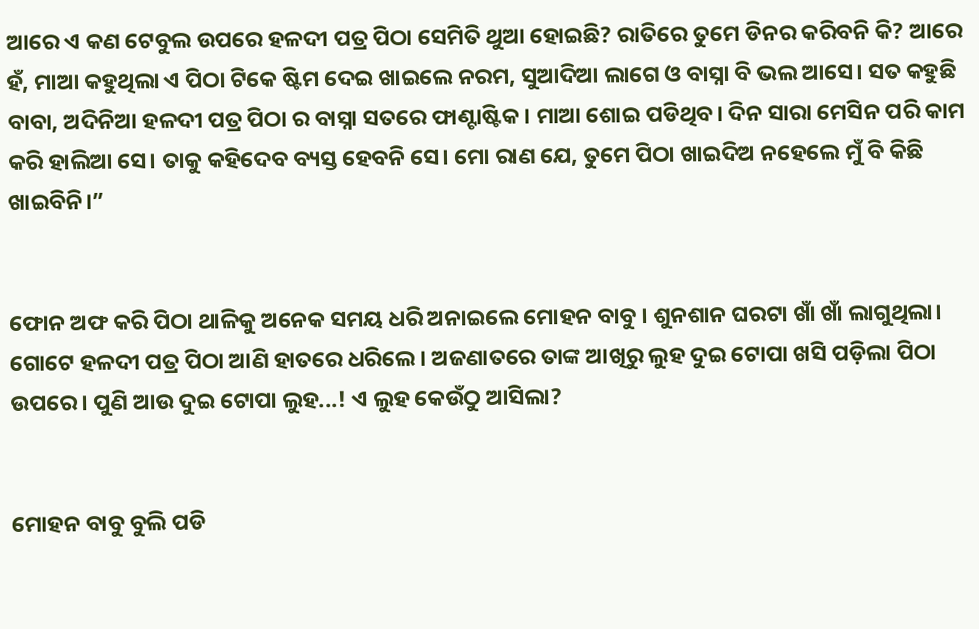ଆରେ ଏ କଣ ଟେବୁଲ ଉପରେ ହଳଦୀ ପତ୍ର ପିଠା ସେମିତି ଥୁଆ ହୋଇଛି? ରାତିରେ ତୁମେ ଡିନର କରିବନି କି? ଆରେ ହଁ, ମାଆ କହୁଥିଲା ଏ ପିଠା ଟିକେ ଷ୍ଟିମ ଦେଇ ଖାଇଲେ ନରମ, ସୁଆଦିଆ ଲାଗେ ଓ ବାସ୍ନା ବି ଭଲ ଆସେ। ସତ କହୁଛି ବାବା, ଅଦିନିଆ ହଳଦୀ ପତ୍ର ପିଠା ର ବାସ୍ନା ସତରେ ଫାଣ୍ଟାଷ୍ଟିକ। ମାଆ ଶୋଇ ପଡିଥିବ। ଦିନ ସାରା ମେସିନ ପରି କାମ କରି ହାଲିଆ ସେ। ତାକୁ କହିଦେବ ବ୍ୟସ୍ତ ହେବନି ସେ। ମୋ ରାଣ ଯେ, ତୁମେ ପିଠା ଖାଇଦିଅ ନ‌ହେଲେ ମୁଁ ବି କିଛି ଖାଇବିନି।”


ଫୋନ ଅଫ କରି ପିଠା ଥାଳିକୁ ଅନେକ ସମୟ ଧରି ଅନାଇଲେ ମୋହନ ବାବୁ । ଶୁନଶାନ ଘରଟା ଖାଁ ଖାଁ ଲାଗୁଥିଲା। ଗୋଟେ ହଳଦୀ ପତ୍ର ପିଠା ଆଣି ହାତରେ ଧରିଲେ । ଅଜଣାତରେ ତାଙ୍କ ଆଖିରୁ ଲୁହ ଦୁଇ ଟୋପା ଖସି ପଡ଼ିଲା ପିଠା ଉପରେ। ପୁଣି ଆଉ ଦୁଇ ଟୋପା ଲୁହ...! ଏ ଲୁହ କେଉଁଠୁ ଆସିଲା?


ମୋହନ ବାବୁ ବୁଲି ପଡି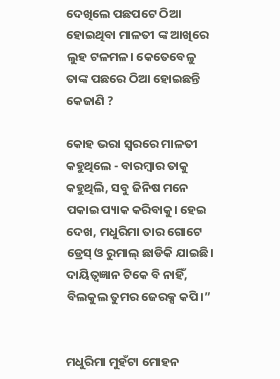ଦେଖିଲେ ପଛପଟେ ଠିଆ ହୋଇଥିବା ମାଳତୀ ଙ୍କ ଆଖିରେ ଲୁହ ଟଳମଳ। କେତେବେଳୁ ତାଙ୍କ ପଛରେ ଠିଆ ହୋଇଛନ୍ତି କେଜାଣି ?

କୋହ ଭରା ସ୍ୱରରେ ମାଳତୀ କହୁଥିଲେ - ବାରମ୍ବାର ତାକୁ କହୁଥିଲି, ସବୁ ଜିନିଷ ମନେ ପକାଇ ପ୍ୟାକ କରିବାକୁ। ହେଇ ଦେଖ, ମଧୁରିମା ତାର ଗୋଟେ ଡ୍ରେସ୍ ଓ ରୁମାଲ୍ ଛାଡିକି ଯାଇଛି। ଦାୟିତ୍ୱଜ୍ଞାନ ଟିକେ ବି ନାହିଁ, ବିଲକୁଲ ତୁମର ଜେରକ୍ସ କପି।”


ମଧୁରିମା ମୁହଁଟା ମୋହନ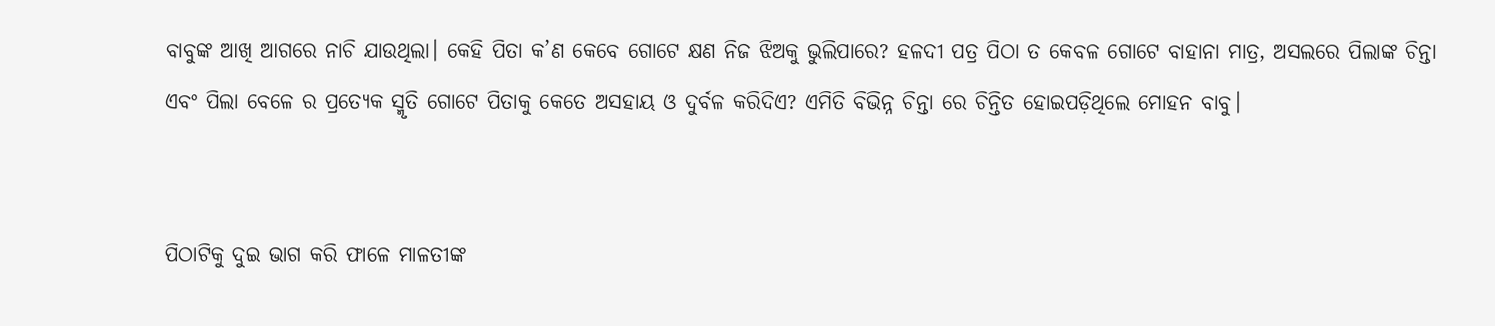ବାବୁଙ୍କ ଆଖି ଆଗରେ ନାଚି ଯାଉଥିଲା। କେହି ପିତା କ’ଣ କେବେ ଗୋଟେ କ୍ଷଣ ନିଜ ଝିଅକୁ ଭୁଲିପାରେ? ହଳଦୀ ପତ୍ର ପିଠା ତ କେବଳ ଗୋଟେ ବାହାନା ମାତ୍ର, ଅସଲରେ ପିଲାଙ୍କ ଚିନ୍ତା ଏବଂ ପିଲା ବେଳେ ର ପ୍ରତ୍ୟେକ ସ୍ମୃତି ଗୋଟେ ପିତାକୁ କେତେ ଅସହାୟ ଓ ଦୁର୍ବଳ କରିଦିଏ? ଏମିତି ବିଭିନ୍ନ ଚିନ୍ତା ରେ ଚିନ୍ତିତ ହୋଇପଡ଼ିଥିଲେ ମୋହନ ବାବୁ।


ପିଠାଟିକୁ ଦୁଇ ଭାଗ କରି ଫାଳେ ମାଳତୀଙ୍କ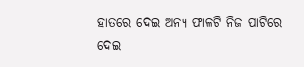ହାତରେ ଦେଇ ଅନ୍ୟ ଫାଳଟି ନିଜ ପାଟିରେ ଦେଇ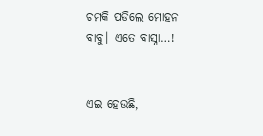ଚମକି ପଡିଲେ ମୋହନ ବାବୁ। ଏତେ ବାସ୍ନା…!


ଏଇ ହେଉଛି,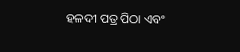ହଳଦୀ ପତ୍ର ପିଠା ଏବଂ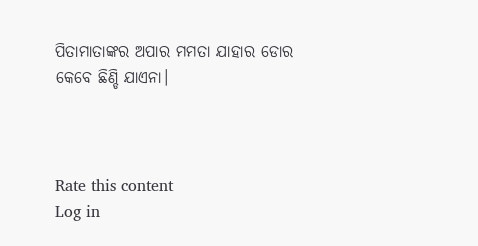ପିତାମାତାଙ୍କର ଅପାର ମମତା ଯାହାର ଡୋର କେବେ ଛିଣ୍ଡି ଯାଏନା।



Rate this content
Log in